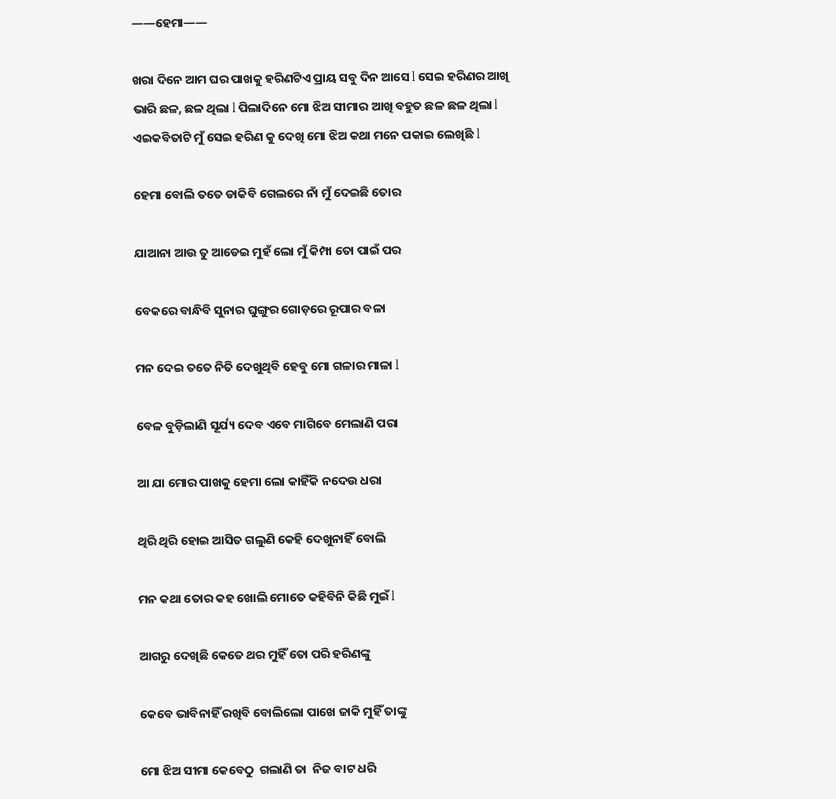——ହେମା——

ଖରା ଦିନେ ଆମ ଘର ପାଖକୁ ହରିଣଟିଏ ପ୍ରାୟ ସବୁ ଦିନ ଆସେ l ସେଇ ହରିଣର ଆଖି ଭାରି ଛଳ, ଛଳ ଥିଲା l ପିଲାଦିନେ ମୋ ଝିଅ ସୀମାର ଆଖି ବହୁତ ଛଳ ଛଳ ଥିଲା l ଏଇକବିତାଟି ମୁଁ ସେଇ ହରିଣ କୁ ଦେଖି ମୋ ଝିଅ କଥା ମନେ ପକାଇ ଲେଖିଛି l

ହେମା ବୋଲି ତତେ ଡାକିବି ଗେଲରେ ନାଁ ମୁଁ ଦେଇଛି ତୋର

ଯାଆନା ଆଉ ତୁ ଆଡେଇ ମୁହଁ ଲୋ ମୁଁ କିମ୍ପା ତୋ ପାଇଁ ପର

ବେକରେ ବାନ୍ଧିବି ସୁନାର ଘୁଙ୍ଗୁର ଗୋଡ଼ରେ ରୂପାର ବଳା

ମନ ଦେଇ ତତେ ନିତି ଦେଖୁଥିବି ହେବୁ ମୋ ଗଳାର ମାଳା l

ବେଳ ବୁଡ଼ିଲାଣି ସୂର୍ଯ୍ୟ ଦେବ ଏବେ ମାଗିବେ ମେଲାଣି ପରା

ଆ ଯା ମୋର ପାଖକୁ ହେମା ଲୋ କାହିଁକି ନଦେଉ ଧରା

ଥିରି ଥିରି ହୋଇ ଆସିତ ଗଲୁଣି କେହି ଦେଖୁନାହିଁ ବୋଲି

ମନ କଥା ତୋର କହ ଖୋଲି ମୋତେ କହିବିନି କିଛି ମୁଇଁ l

ଆଗରୁ ଦେଖିଛି କେତେ ଥର ମୁହିଁ ତୋ ପରି ହରିଣଙ୍କୁ

କେବେ ଭାବିନାହିଁ ରଖିବି ବୋଲିଲୋ ପାଖେ ଜାକି ମୁହିଁ ତାଙ୍କୁ

ମୋ ଝିଅ ସୀମା କେବେଠୁ  ଗଲାଣି ତା  ନିଜ ବାଟ ଧରି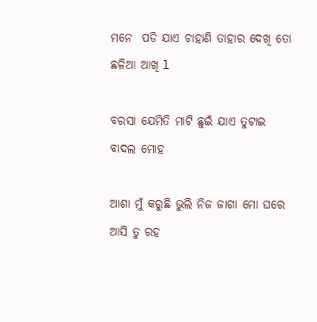ମନେ  ପଡି ଯାଏ ଚାହାଣି ତାହାର ଦେଖି ତୋ ଛଳିଆ ଆଖି l

ବରସା ଯେମିତି ମାଟି ଛୁଇଁ ଯାଏ ତୁଟାଇ ବାଦଲ ମୋହ

ଆଶା ମୁଁ କରୁଛି ଭୁଲି ନିଜ ଜାଗା ମୋ ଘରେ ଆସି ତୁ ରହ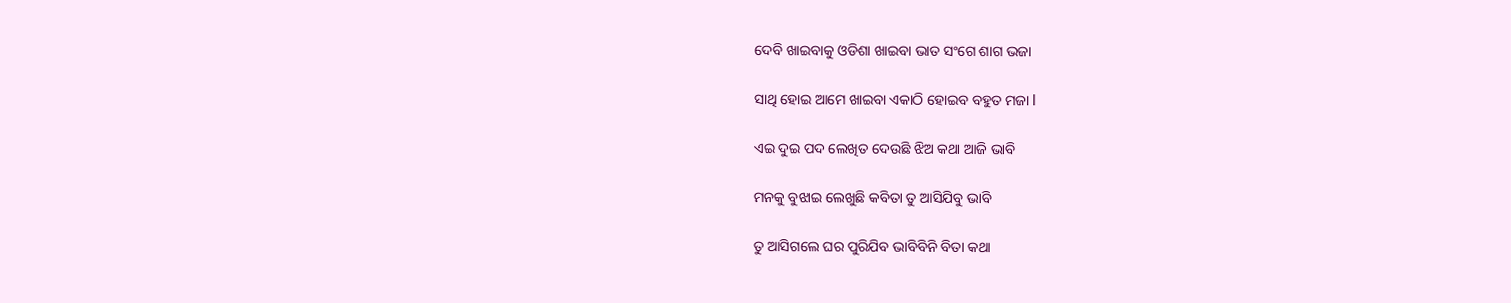ଦେବି ଖାଇବାକୁ ଓଡିଶା ଖାଇବା ଭାତ ସଂଗେ ଶାଗ ଭଜା

ସାଥି ହୋଇ ଆମେ ଖାଇବା ଏକାଠି ହୋଇବ ବହୁତ ମଜା l

ଏଇ ଦୁଇ ପଦ ଲେଖିତ ଦେଉଛି ଝିଅ କଥା ଆଜି ଭାବି

ମନକୁ ବୁଝାଇ ଲେଖୁଛି କବିତା ତୁ ଆସିଯିବୁ ଭାବି

ତୁ ଆସିଗଲେ ଘର ପୁରିଯିବ ଭାବିବିନି ବିତା କଥା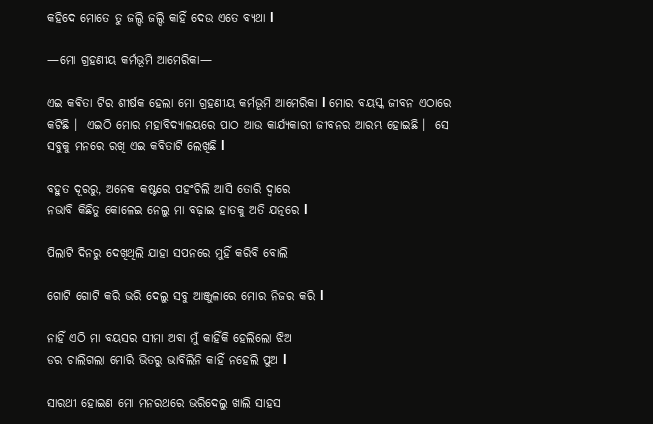କହିଦେ ମୋତେ ତୁ ଜଲ୍ଦି ଜଲ୍ଦି କାହିଁ ଦେଉ ଏତେ ବ୍ୟଥା l

—ମୋ ଗ୍ରହଣୀୟ କର୍ମଭୂମି ଆମେରିକା—

ଏଇ କଵିତା ଟିର ଶୀର୍ଷକ ହେଲା ମୋ ଗ୍ରହଣୀୟ କର୍ମଭୂମି ଆମେରିକା l ମୋର ବୟସ୍କ ଜୀବନ ଏଠାରେ କଟିଛି ।  ଏଇଠି ମୋର ମହାବିଦ୍ୟାଳୟରେ ପାଠ ଆଉ କାର୍ଯ୍ୟକାରୀ ଜୀବନର ଆରମ୍ଭ ହୋଇଛି ।  ସେ ସବୁକୁ ମନରେ ରଖି ଏଇ କବିତାଟି ଲେଖିଛି l

ବହୁତ ଦୂରରୁ, ଅନେକ କଷ୍ଟରେ ପହଂଚିଲି ଆସି ତୋରି ଦ୍ୱାରେ
ନଭାବି କିଛିତୁ କୋଳେଇ ନେଲୁ ମା ବଢ଼ାଇ ହାତକୁ ଅତି ଯତ୍ନରେ l

ପିଲାଟି ଦିନରୁ ଦେଖିଥିଲି ଯାହା ସପନରେ ମୁହିଁ କରିବି ବୋଲି

ଗୋଟି ଗୋଟି କରି ଭରି ଦେଲୁ ସବୁ ଆଞ୍ଜୁଳାରେ ମୋର ନିଜର କରି l

ନାହିଁ ଏଠି ମା ବୟସର ସୀମା ଅବା ମୁଁ କାହିଁକି ହେଲିଲୋ ଝିଅ
ଡର ଚାଲିଗଲା ମୋରି ଭିତରୁ ଭାବିଲିନି କାହିଁ ନହେଲି ପୁଅ l

ସାରଥୀ ହୋଇଣ ମୋ ମନରଥରେ ଭରିଦେଲୁ ଖାଲି ସାହସ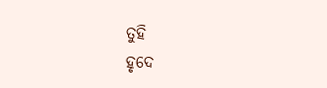ତୁହି
ହୃଦେ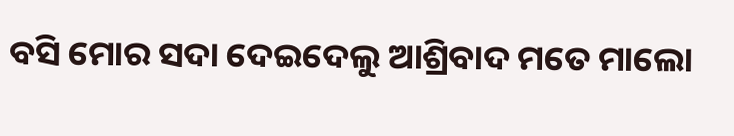ବସି ମୋର ସଦା ଦେଇଦେଲୁ ଆଶ୍ରିବାଦ ମତେ ମାଲୋ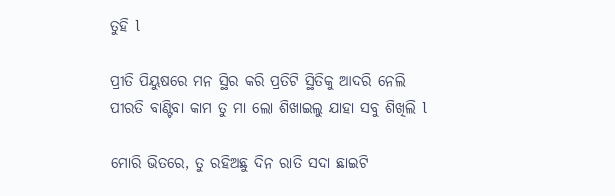ତୁହି l

ପ୍ରୀତି ପିୟୁଷରେ ମନ ସ୍ଥିର କରି ପ୍ରତିଟି ସ୍ଥିତିକୁ ଆଦରି ନେଲି
ପୀରତି ବାଣ୍ଟିବା କାମ ତୁ ମା ଲୋ ଶିଖାଇଲୁ ଯାହା ସବୁ ଶିଖିଲି l

ମୋରି ଭିତରେ, ତୁ ରହିଅଛୁ ଦିନ ରାତି ସଦା ଛାଇଟି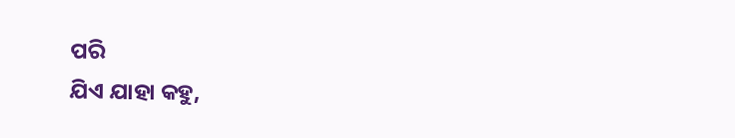ପରି
ଯିଏ ଯାହା କହୁ,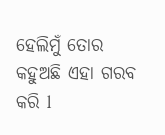ହେଲିମୁଁ ତୋର କହୁଅଛି ଏହା ଗରବ କରି l